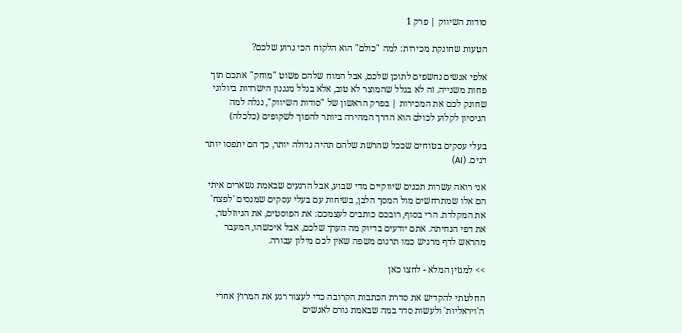סודות השיווק | פרק 1

הטעות שחונקת מכירות: למה "כולם" הוא הלקוח הכי גרוע שלכם?

אלפי אנשים נחשפים לתוכן שלכם, אבל המוח שלהם פשוט "מוחק" אתכם תוך פחות משנייה. זה לא בגלל שהמוצר לא טוב, אלא בגלל מנגנון הישרדות ביולוגי שחונק לכם את המכירות | בפרק הראשון של "סודות השיווק", נגלה למה הניסיון לקלוע לכולם הוא הדרך המהירה ביותר להפוך לשקופים (כלכלה)

בעלי עסקים בטוחים שככל שהרשת שלהם תהיה גדולה יותר, כך הם יתפסו יותר דגים. (AI)

אני רואה עשרות תכנים שיווקיים מדי שבוע, אבל הרגעים שבאמת נשארים איתי הם אלו שמתרחשים מול המסך הלבן, בשיחות עם בעלי עסקים שמנסים 'לפצח' את המקלדת. הרי בסוף, רובכם כותבים לעצמכם: את הפוסטים, את הניוזלטר, את דפי הנחיתה. אתם יודעים בדיוק מה הערך שלכם, אבל איכשהו, המעבר מהראש לדף מרגיש כמו תרגום משפה שאין לכם מילון עבורה.

>> למגזין המלא - לחצו כאן

החלטתי להקדיש את סדרת הכתבות הקרובה כדי לעצור רגע את המרוץ אחרי ה'ויראליות' ולעשות סדר במה שבאמת גורם לאנשים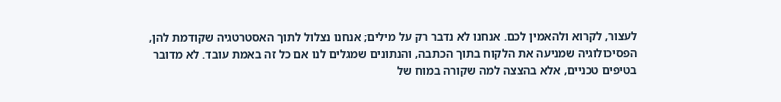לעצור, לקרוא ולהאמין לכם. אנחנו לא נדבר רק על מילים; אנחנו נצלול לתוך האסטרטגיה שקודמת להן, הפסיכולוגיה שמניעה את הלקוח בתוך הכתבה, והנתונים שמגלים לנו אם כל זה באמת עובד. לא מדובר בטיפים טכניים, אלא בהצצה למה שקורה במוח של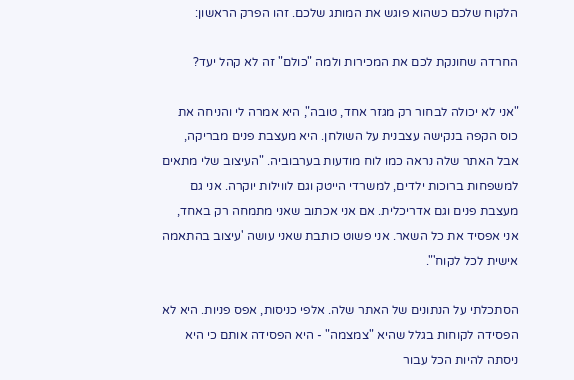הלקוח שלכם כשהוא פוגש את המותג שלכם. זהו הפרק הראשון:

החרדה שחונקת לכם את המכירות ולמה "כולם" זה לא קהל יעד?

"אני לא יכולה לבחור רק מגזר אחד, טובה", היא אמרה לי והניחה את כוס הקפה בנקישה עצבנית על השולחן. היא מעצבת פנים מבריקה, אבל האתר שלה נראה כמו לוח מודעות בערבוביה. "העיצוב שלי מתאים למשפחות ברוכות ילדים, למשרדי הייטק וגם לווילות יוקרה. אני גם מעצבת פנים וגם אדריכלית. אם אני אכתוב שאני מתמחה רק באחד, אני אפסיד את כל השאר. אני פשוט כותבת שאני עושה 'עיצוב בהתאמה אישית לכל לקוח'".

הסתכלתי על הנתונים של האתר שלה. אלפי כניסות, אפס פניות. היא לא הפסידה לקוחות בגלל שהיא "צמצמה" - היא הפסידה אותם כי היא ניסתה להיות הכל עבור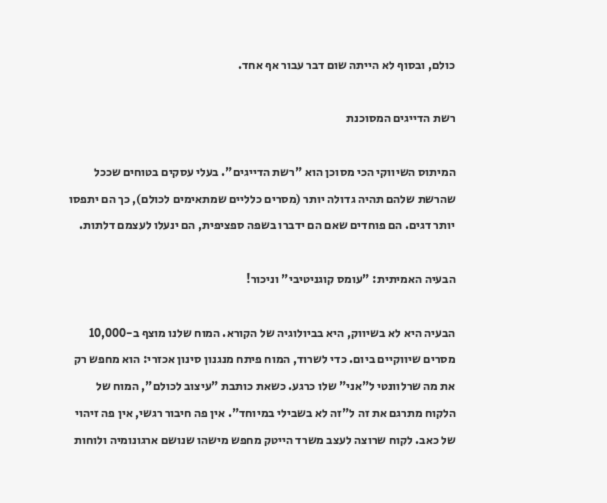כולם, ובסוף לא הייתה שום דבר עבור אף אחד.

רשת הדייגים המסוכנת

המיתוס השיווקי הכי מסוכן הוא "רשת הדייגים". בעלי עסקים בטוחים שככל שהרשת שלהם תהיה גדולה יותר (מסרים כלליים שמתאימים לכולם), כך הם יתפסו יותר דגים. הם פוחדים שאם הם ידברו בשפה ספציפית, הם ינעלו לעצמם דלתות.

הבעיה האמיתית: "עומס קוגניטיבי" וניכור!

הבעיה היא לא בשיווק, היא בביולוגיה של הקורא. המוח שלנו מוצף ב-10,000 מסרים שיווקיים ביום. כדי לשרוד, המוח פיתח מנגנון סינון אכזרי: הוא מחפש רק את מה שרלוונטי ל"אני" שלו כרגע. כשאת כותבת "עיצוב לכולם", המוח של הלקוח מתרגם את זה ל"זה לא בשבילי במיוחד". אין פה חיבור רגשי, אין פה זיהוי של כאב. לקוח שרוצה לעצב משרד הייטק מחפש מישהו שנושם ארגונומיה ולוחות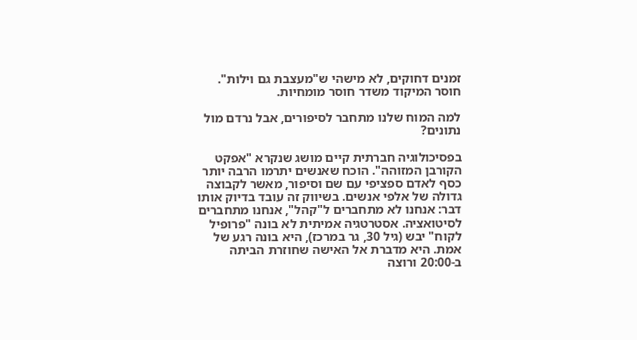זמנים דחוקים, לא מישהי ש"מעצבת גם וילות". חוסר המיקוד משדר חוסר מומחיות.

למה המוח שלנו מתחבר לסיפורים, אבל נרדם מול נתונים?

בפסיכולוגיה חברתית קיים מושג שנקרא "אפקט הקורבן המזוהה". הוכח שאנשים יתרמו הרבה יותר כסף לאדם ספציפי עם שם וסיפור, מאשר לקבוצה גדולה של אלפי אנשים. בשיווק זה עובד בדיוק אותו דבר: אנחנו לא מתחברים ל"קהל", אנחנו מתחברים לסיטואציה. אסטרטגיה אמיתית לא בונה "פרופיל לקוח" יבש (גיל 30, גר במרכז), היא בונה רגע של אמת. היא מדברת אל האישה שחוזרת הביתה ב-20:00 ורוצה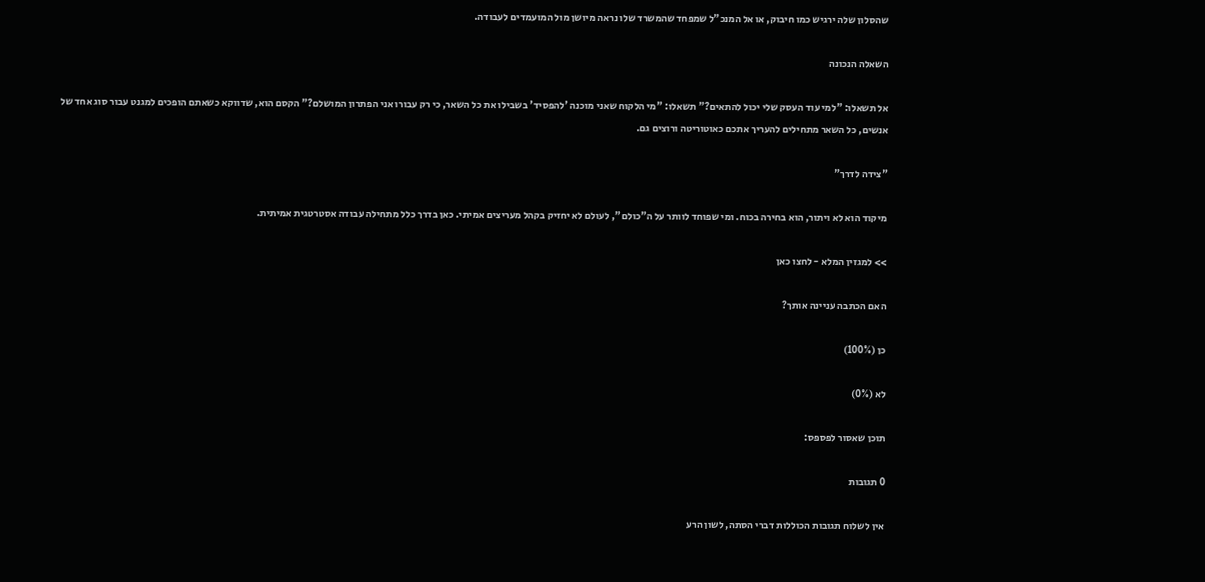שהסלון שלה ירגיש כמו חיבוק, או אל המנכ"ל שמפחד שהמשרד שלו נראה מיושן מול המועמדים לעבודה.

השאלה הנכונה

אל תשאלו: "למי עוד העסק שלי יכול להתאים?" תשאלו: "מי הלקוח שאני מוכנה 'להפסיד' בשבילו את כל השאר, כי רק עבורו אני הפתרון המושלם?" הקסם הוא, שדווקא כשאתם הופכים למגנט עבור סוג אחד של אנשים, כל השאר מתחילים להעריך אתכם כאוטוריטה ורוצים גם.

"צידה לדרך"

מיקוד הוא לא ויתור, הוא בחירה בכוח. ומי שפוחד לוותר על ה"כולם", לעולם לא יחזיק בקהל מעריצים אמיתי. כאן בדרך כלל מתחילה עבודה אסטרטגית אמיתית.

>> למגזין המלא - לחצו כאן

האם הכתבה עניינה אותך?

כן (100%)

לא (0%)

תוכן שאסור לפספס:

0 תגובות

אין לשלוח תגובות הכוללות דברי הסתה, לשון הרע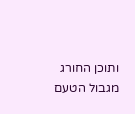ותוכן החורג מגבול הטעם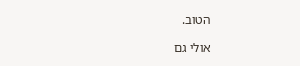הטוב.

אולי גם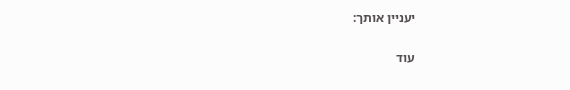יעניין אותך:

עוד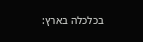בכלכלה בארץ: